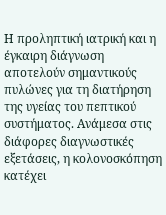Η προληπτική ιατρική και η έγκαιρη διάγνωση αποτελούν σημαντικούς πυλώνες για τη διατήρηση της υγείας του πεπτικού συστήματος. Ανάμεσα στις διάφορες διαγνωστικές εξετάσεις, η κολονοσκόπηση κατέχει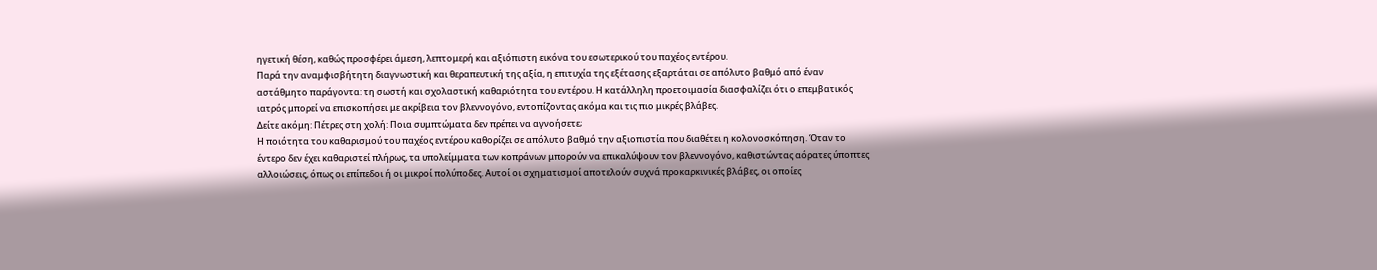ηγετική θέση, καθώς προσφέρει άμεση, λεπτομερή και αξιόπιστη εικόνα του εσωτερικού του παχέος εντέρου.
Παρά την αναμφισβήτητη διαγνωστική και θεραπευτική της αξία, η επιτυχία της εξέτασης εξαρτάται σε απόλυτο βαθμό από έναν αστάθμητο παράγοντα: τη σωστή και σχολαστική καθαριότητα του εντέρου. Η κατάλληλη προετοιμασία διασφαλίζει ότι ο επεμβατικός ιατρός μπορεί να επισκοπήσει με ακρίβεια τον βλεννογόνο, εντοπίζοντας ακόμα και τις πιο μικρές βλάβες.
Δείτε ακόμη: Πέτρες στη χολή: Ποια συμπτώματα δεν πρέπει να αγνοήσετε;
Η ποιότητα του καθαρισμού του παχέος εντέρου καθορίζει σε απόλυτο βαθμό την αξιοπιστία που διαθέτει η κολονοσκόπηση. Όταν το έντερο δεν έχει καθαριστεί πλήρως, τα υπολείμματα των κοπράνων μπορούν να επικαλύψουν τον βλεννογόνο, καθιστώντας αόρατες ύποπτες αλλοιώσεις, όπως οι επίπεδοι ή οι μικροί πολύποδες. Αυτοί οι σχηματισμοί αποτελούν συχνά προκαρκινικές βλάβες, οι οποίες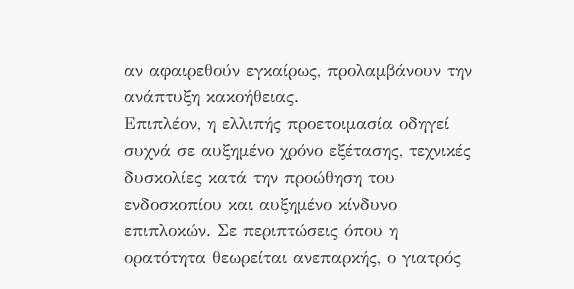αν αφαιρεθούν εγκαίρως, προλαμβάνουν την ανάπτυξη κακοήθειας.
Επιπλέον, η ελλιπής προετοιμασία οδηγεί συχνά σε αυξημένο χρόνο εξέτασης, τεχνικές δυσκολίες κατά την προώθηση του ενδοσκοπίου και αυξημένο κίνδυνο επιπλοκών. Σε περιπτώσεις όπου η ορατότητα θεωρείται ανεπαρκής, ο γιατρός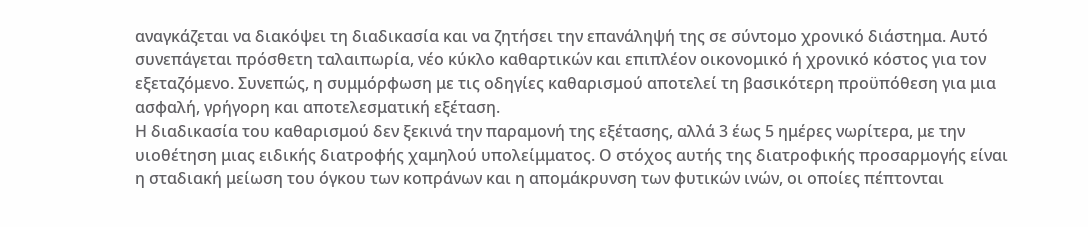αναγκάζεται να διακόψει τη διαδικασία και να ζητήσει την επανάληψή της σε σύντομο χρονικό διάστημα. Αυτό συνεπάγεται πρόσθετη ταλαιπωρία, νέο κύκλο καθαρτικών και επιπλέον οικονομικό ή χρονικό κόστος για τον εξεταζόμενο. Συνεπώς, η συμμόρφωση με τις οδηγίες καθαρισμού αποτελεί τη βασικότερη προϋπόθεση για μια ασφαλή, γρήγορη και αποτελεσματική εξέταση.
Η διαδικασία του καθαρισμού δεν ξεκινά την παραμονή της εξέτασης, αλλά 3 έως 5 ημέρες νωρίτερα, με την υιοθέτηση μιας ειδικής διατροφής χαμηλού υπολείμματος. Ο στόχος αυτής της διατροφικής προσαρμογής είναι η σταδιακή μείωση του όγκου των κοπράνων και η απομάκρυνση των φυτικών ινών, οι οποίες πέπτονται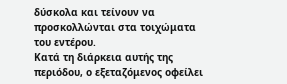δύσκολα και τείνουν να προσκολλώνται στα τοιχώματα του εντέρου.
Κατά τη διάρκεια αυτής της περιόδου, ο εξεταζόμενος οφείλει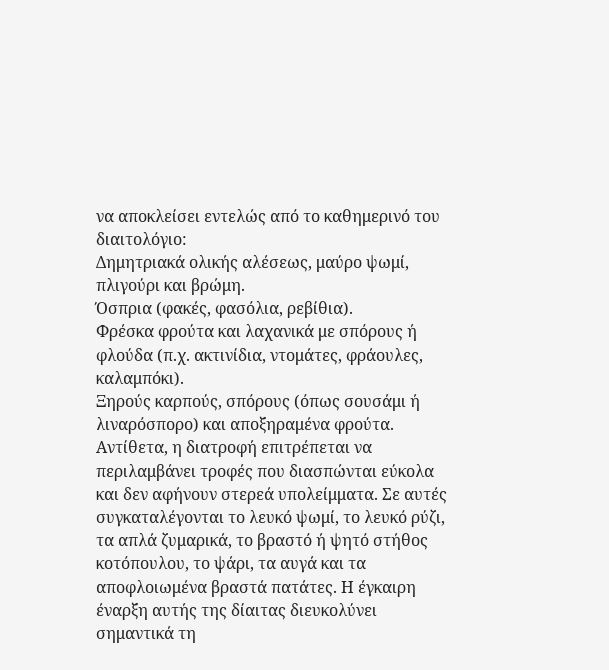να αποκλείσει εντελώς από το καθημερινό του διαιτολόγιο:
Δημητριακά ολικής αλέσεως, μαύρο ψωμί, πλιγούρι και βρώμη.
Όσπρια (φακές, φασόλια, ρεβίθια).
Φρέσκα φρούτα και λαχανικά με σπόρους ή φλούδα (π.χ. ακτινίδια, ντομάτες, φράουλες, καλαμπόκι).
Ξηρούς καρπούς, σπόρους (όπως σουσάμι ή λιναρόσπορο) και αποξηραμένα φρούτα.
Αντίθετα, η διατροφή επιτρέπεται να περιλαμβάνει τροφές που διασπώνται εύκολα και δεν αφήνουν στερεά υπολείμματα. Σε αυτές συγκαταλέγονται το λευκό ψωμί, το λευκό ρύζι, τα απλά ζυμαρικά, το βραστό ή ψητό στήθος κοτόπουλου, το ψάρι, τα αυγά και τα αποφλοιωμένα βραστά πατάτες. Η έγκαιρη έναρξη αυτής της δίαιτας διευκολύνει σημαντικά τη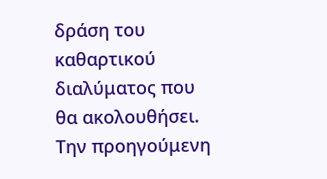δράση του καθαρτικού διαλύματος που θα ακολουθήσει.
Την προηγούμενη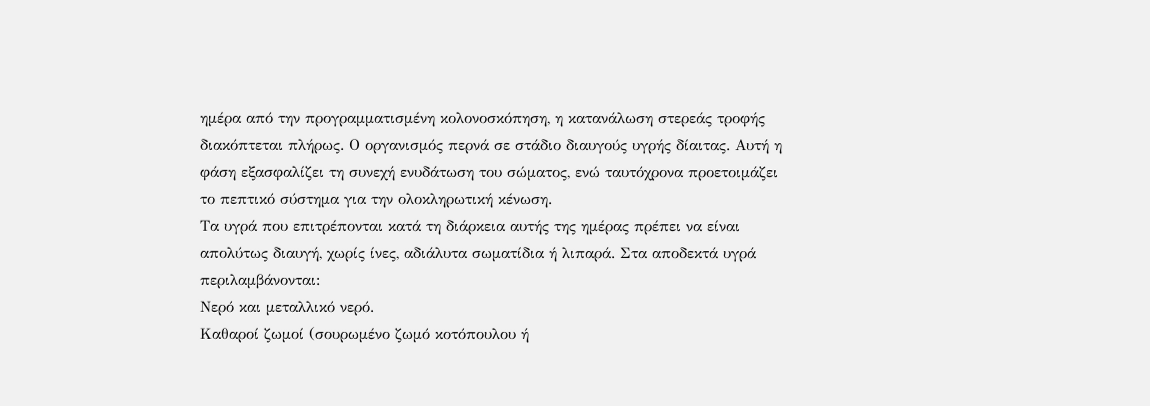ημέρα από την προγραμματισμένη κολονοσκόπηση, η κατανάλωση στερεάς τροφής διακόπτεται πλήρως. Ο οργανισμός περνά σε στάδιο διαυγούς υγρής δίαιτας. Αυτή η φάση εξασφαλίζει τη συνεχή ενυδάτωση του σώματος, ενώ ταυτόχρονα προετοιμάζει το πεπτικό σύστημα για την ολοκληρωτική κένωση.
Τα υγρά που επιτρέπονται κατά τη διάρκεια αυτής της ημέρας πρέπει να είναι απολύτως διαυγή, χωρίς ίνες, αδιάλυτα σωματίδια ή λιπαρά. Στα αποδεκτά υγρά περιλαμβάνονται:
Νερό και μεταλλικό νερό.
Καθαροί ζωμοί (σουρωμένο ζωμό κοτόπουλου ή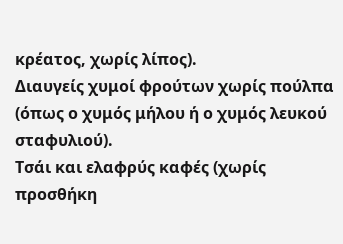κρέατος, χωρίς λίπος).
Διαυγείς χυμοί φρούτων χωρίς πούλπα (όπως ο χυμός μήλου ή ο χυμός λευκού σταφυλιού).
Τσάι και ελαφρύς καφές (χωρίς προσθήκη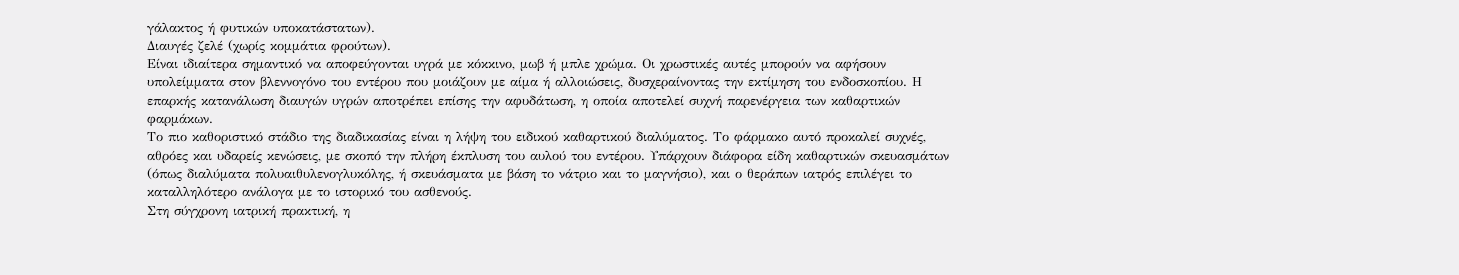γάλακτος ή φυτικών υποκατάστατων).
Διαυγές ζελέ (χωρίς κομμάτια φρούτων).
Είναι ιδιαίτερα σημαντικό να αποφεύγονται υγρά με κόκκινο, μωβ ή μπλε χρώμα. Οι χρωστικές αυτές μπορούν να αφήσουν υπολείμματα στον βλεννογόνο του εντέρου που μοιάζουν με αίμα ή αλλοιώσεις, δυσχεραίνοντας την εκτίμηση του ενδοσκοπίου. Η επαρκής κατανάλωση διαυγών υγρών αποτρέπει επίσης την αφυδάτωση, η οποία αποτελεί συχνή παρενέργεια των καθαρτικών φαρμάκων.
Το πιο καθοριστικό στάδιο της διαδικασίας είναι η λήψη του ειδικού καθαρτικού διαλύματος. Το φάρμακο αυτό προκαλεί συχνές, αθρόες και υδαρείς κενώσεις, με σκοπό την πλήρη έκπλυση του αυλού του εντέρου. Υπάρχουν διάφορα είδη καθαρτικών σκευασμάτων (όπως διαλύματα πολυαιθυλενογλυκόλης, ή σκευάσματα με βάση το νάτριο και το μαγνήσιο), και ο θεράπων ιατρός επιλέγει το καταλληλότερο ανάλογα με το ιστορικό του ασθενούς.
Στη σύγχρονη ιατρική πρακτική, η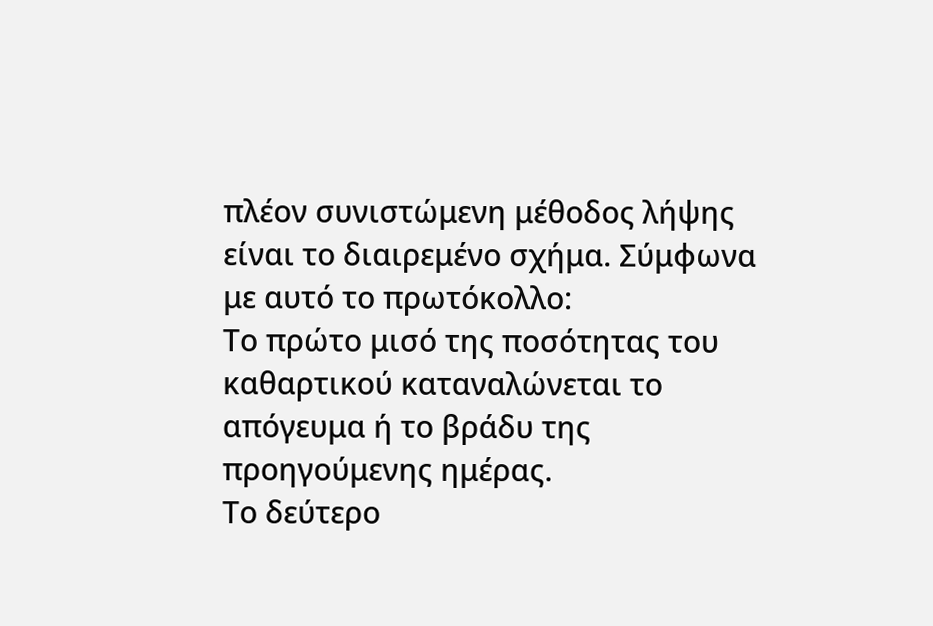πλέον συνιστώμενη μέθοδος λήψης είναι το διαιρεμένο σχήμα. Σύμφωνα με αυτό το πρωτόκολλο:
Το πρώτο μισό της ποσότητας του καθαρτικού καταναλώνεται το απόγευμα ή το βράδυ της προηγούμενης ημέρας.
Το δεύτερο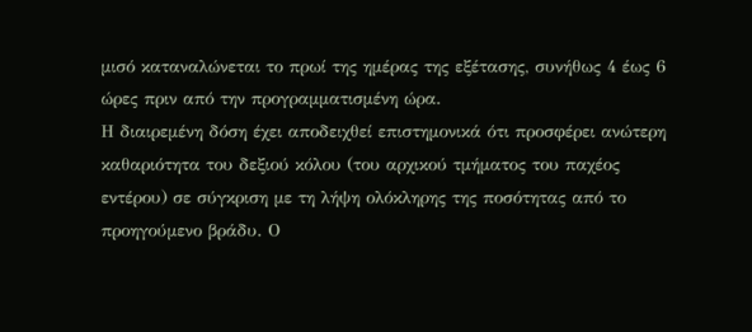μισό καταναλώνεται το πρωί της ημέρας της εξέτασης, συνήθως 4 έως 6 ώρες πριν από την προγραμματισμένη ώρα.
Η διαιρεμένη δόση έχει αποδειχθεί επιστημονικά ότι προσφέρει ανώτερη καθαριότητα του δεξιού κόλου (του αρχικού τμήματος του παχέος εντέρου) σε σύγκριση με τη λήψη ολόκληρης της ποσότητας από το προηγούμενο βράδυ. Ο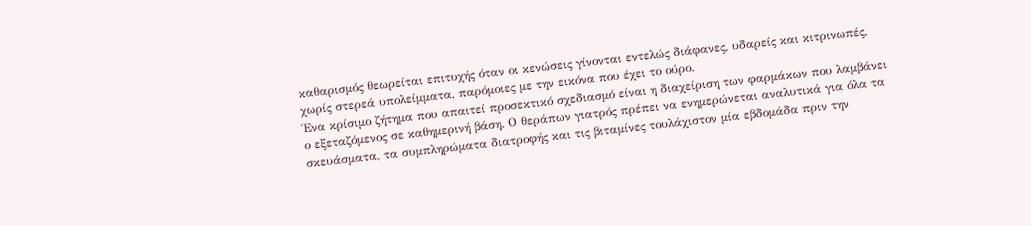καθαρισμός θεωρείται επιτυχής όταν οι κενώσεις γίνονται εντελώς διάφανες, υδαρείς και κιτρινωπές, χωρίς στερεά υπολείμματα, παρόμοιες με την εικόνα που έχει το ούρο.
Ένα κρίσιμο ζήτημα που απαιτεί προσεκτικό σχεδιασμό είναι η διαχείριση των φαρμάκων που λαμβάνει ο εξεταζόμενος σε καθημερινή βάση. Ο θεράπων γιατρός πρέπει να ενημερώνεται αναλυτικά για όλα τα σκευάσματα, τα συμπληρώματα διατροφής και τις βιταμίνες τουλάχιστον μία εβδομάδα πριν την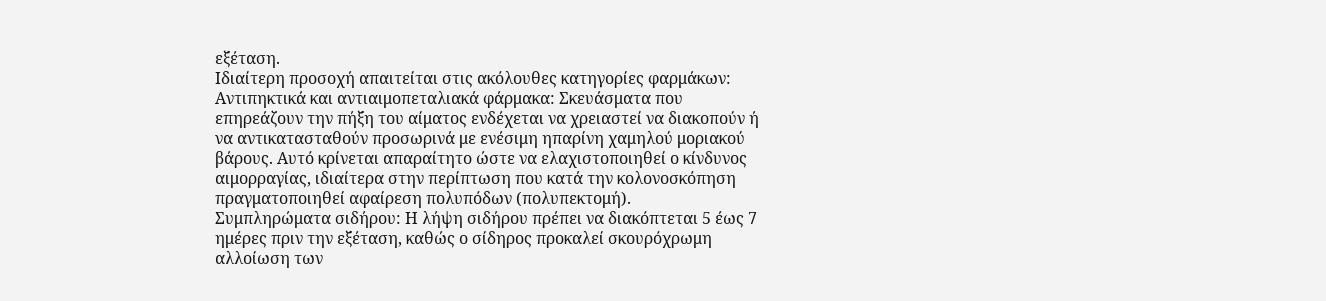εξέταση.
Ιδιαίτερη προσοχή απαιτείται στις ακόλουθες κατηγορίες φαρμάκων:
Αντιπηκτικά και αντιαιμοπεταλιακά φάρμακα: Σκευάσματα που επηρεάζουν την πήξη του αίματος ενδέχεται να χρειαστεί να διακοπούν ή να αντικατασταθούν προσωρινά με ενέσιμη ηπαρίνη χαμηλού μοριακού βάρους. Αυτό κρίνεται απαραίτητο ώστε να ελαχιστοποιηθεί ο κίνδυνος αιμορραγίας, ιδιαίτερα στην περίπτωση που κατά την κολονοσκόπηση πραγματοποιηθεί αφαίρεση πολυπόδων (πολυπεκτομή).
Συμπληρώματα σιδήρου: Η λήψη σιδήρου πρέπει να διακόπτεται 5 έως 7 ημέρες πριν την εξέταση, καθώς ο σίδηρος προκαλεί σκουρόχρωμη αλλοίωση των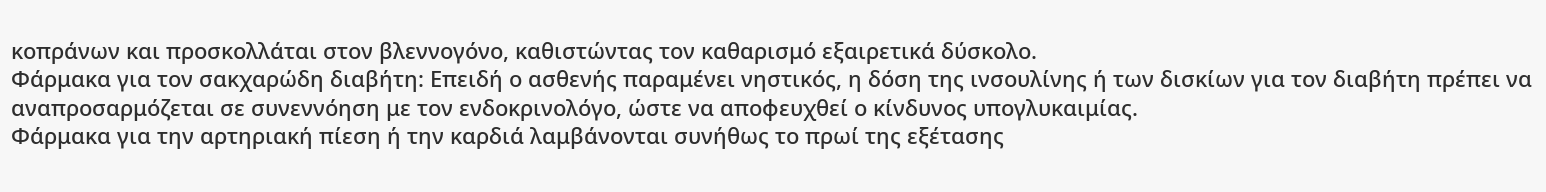κοπράνων και προσκολλάται στον βλεννογόνο, καθιστώντας τον καθαρισμό εξαιρετικά δύσκολο.
Φάρμακα για τον σακχαρώδη διαβήτη: Επειδή ο ασθενής παραμένει νηστικός, η δόση της ινσουλίνης ή των δισκίων για τον διαβήτη πρέπει να αναπροσαρμόζεται σε συνεννόηση με τον ενδοκρινολόγο, ώστε να αποφευχθεί ο κίνδυνος υπογλυκαιμίας.
Φάρμακα για την αρτηριακή πίεση ή την καρδιά λαμβάνονται συνήθως το πρωί της εξέτασης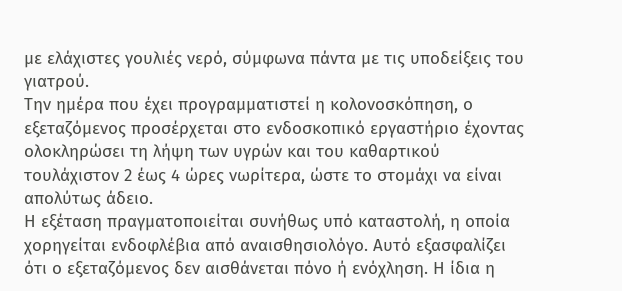με ελάχιστες γουλιές νερό, σύμφωνα πάντα με τις υποδείξεις του γιατρού.
Την ημέρα που έχει προγραμματιστεί η κολονοσκόπηση, ο εξεταζόμενος προσέρχεται στο ενδοσκοπικό εργαστήριο έχοντας ολοκληρώσει τη λήψη των υγρών και του καθαρτικού τουλάχιστον 2 έως 4 ώρες νωρίτερα, ώστε το στομάχι να είναι απολύτως άδειο.
Η εξέταση πραγματοποιείται συνήθως υπό καταστολή, η οποία χορηγείται ενδοφλέβια από αναισθησιολόγο. Αυτό εξασφαλίζει ότι ο εξεταζόμενος δεν αισθάνεται πόνο ή ενόχληση. Η ίδια η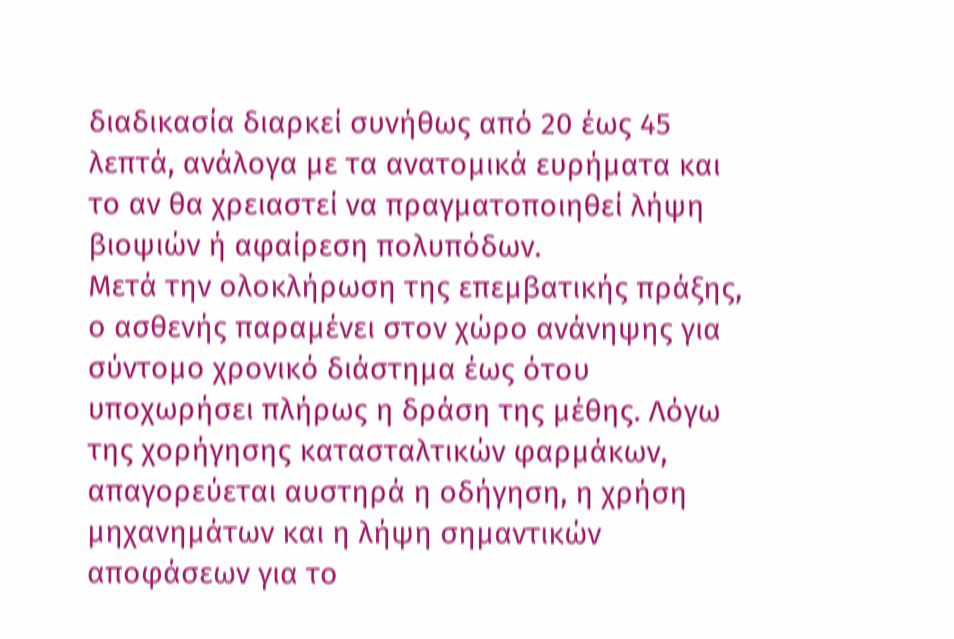διαδικασία διαρκεί συνήθως από 20 έως 45 λεπτά, ανάλογα με τα ανατομικά ευρήματα και το αν θα χρειαστεί να πραγματοποιηθεί λήψη βιοψιών ή αφαίρεση πολυπόδων.
Μετά την ολοκλήρωση της επεμβατικής πράξης, ο ασθενής παραμένει στον χώρο ανάνηψης για σύντομο χρονικό διάστημα έως ότου υποχωρήσει πλήρως η δράση της μέθης. Λόγω της χορήγησης κατασταλτικών φαρμάκων, απαγορεύεται αυστηρά η οδήγηση, η χρήση μηχανημάτων και η λήψη σημαντικών αποφάσεων για το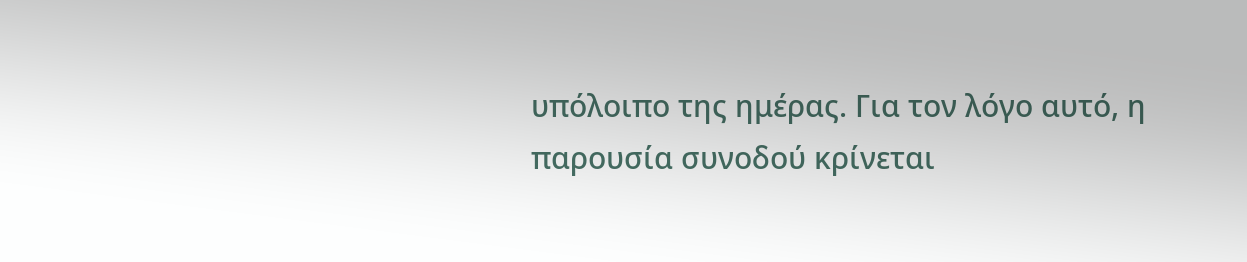υπόλοιπο της ημέρας. Για τον λόγο αυτό, η παρουσία συνοδού κρίνεται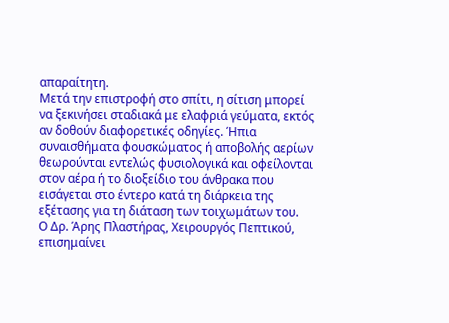απαραίτητη.
Μετά την επιστροφή στο σπίτι, η σίτιση μπορεί να ξεκινήσει σταδιακά με ελαφριά γεύματα, εκτός αν δοθούν διαφορετικές οδηγίες. Ήπια συναισθήματα φουσκώματος ή αποβολής αερίων θεωρούνται εντελώς φυσιολογικά και οφείλονται στον αέρα ή το διοξείδιο του άνθρακα που εισάγεται στο έντερο κατά τη διάρκεια της εξέτασης για τη διάταση των τοιχωμάτων του.
Ο Δρ. Άρης Πλαστήρας, Χειρουργός Πεπτικού, επισημαίνει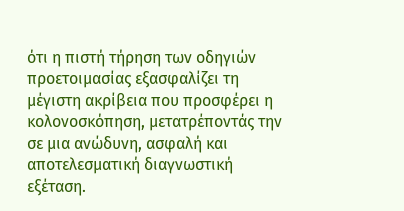ότι η πιστή τήρηση των οδηγιών προετοιμασίας εξασφαλίζει τη μέγιστη ακρίβεια που προσφέρει η κολονοσκόπηση, μετατρέποντάς την σε μια ανώδυνη, ασφαλή και αποτελεσματική διαγνωστική εξέταση.